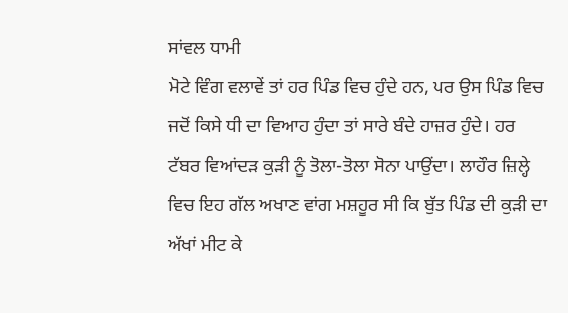ਸਾਂਵਲ ਧਾਮੀ
ਮੋਟੇ ਵਿੰਗ ਵਲਾਵੇਂ ਤਾਂ ਹਰ ਪਿੰਡ ਵਿਚ ਹੁੰਦੇ ਹਨ, ਪਰ ਉਸ ਪਿੰਡ ਵਿਚ ਜਦੋਂ ਕਿਸੇ ਧੀ ਦਾ ਵਿਆਹ ਹੁੰਦਾ ਤਾਂ ਸਾਰੇ ਬੰਦੇ ਹਾਜ਼ਰ ਹੁੰਦੇ। ਹਰ ਟੱਬਰ ਵਿਆਂਦੜ ਕੁੜੀ ਨੂੰ ਤੋਲਾ-ਤੋਲਾ ਸੋਨਾ ਪਾਉਂਦਾ। ਲਾਹੌਰ ਜ਼ਿਲ੍ਹੇ ਵਿਚ ਇਹ ਗੱਲ ਅਖਾਣ ਵਾਂਗ ਮਸ਼ਹੂਰ ਸੀ ਕਿ ਬੁੱਤ ਪਿੰਡ ਦੀ ਕੁੜੀ ਦਾ ਅੱਖਾਂ ਮੀਟ ਕੇ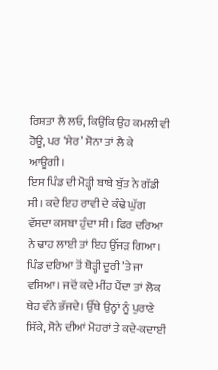ਰਿਸ਼ਤਾ ਲੈ ਲਓ, ਕਿਉਂਕਿ ਉਹ ਕਮਲੀ ਵੀ ਹੋਊ, ਪਰ ‘ਸੇਰ’ ਸੋਨਾ ਤਾਂ ਲੈ ਕੇ ਆਊਗੀ।
ਇਸ ਪਿੰਡ ਦੀ ਮੋੜ੍ਹੀ ਬਾਬੇ ਬੁੱਤ ਨੇ ਗੱਡੀ ਸੀ। ਕਦੇ ਇਹ ਰਾਵੀ ਦੇ ਕੰਢੇ ਘੁੱਗ ਵੱਸਦਾ ਕਸਬਾ ਹੁੰਦਾ ਸੀ। ਫਿਰ ਦਰਿਆ ਨੇ ਢਾਹ ਲਾਈ ਤਾਂ ਇਹ ਉੱਜੜ ਗਿਆ। ਪਿੰਡ ਦਰਿਆ ਤੋਂ ਥੋੜ੍ਹੀ ਦੂਰੀ ’ਤੇ ਜਾ ਵਸਿਆ। ਜਦੋਂ ਕਦੇ ਮੀਂਹ ਪੈਂਦਾ ਤਾਂ ਲੋਕ ਥੇਹ ਵੰਨੇ ਭੱਜਦੇ। ਉੱਥੇ ਉਨ੍ਹਾਂ ਨੂੰ ਪੁਰਾਣੇ ਸਿੱਕੇ, ਸੋਨੇ ਦੀਆਂ ਮੋਹਰਾਂ ਤੇ ਕਦੇ-ਕਦਾਈਂ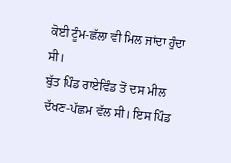ਕੋਈ ਟੂੰਮ-ਛੱਲਾ ਵੀ ਮਿਲ ਜਾਂਦਾ ਹੁੰਦਾ ਸੀ।
ਬੁੱਤ ਪਿੰਡ ਰਾਏਵਿੰਡ ਤੋਂ ਦਸ ਮੀਲ ਦੱਖਣ-ਪੱਛਮ ਵੱਲ ਸੀ। ਇਸ ਪਿੰਡ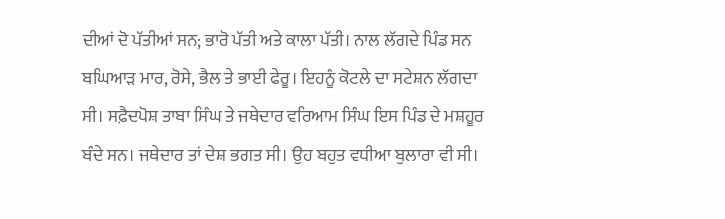ਦੀਆਂ ਦੋ ਪੱਤੀਆਂ ਸਨ; ਭਾਰੋ ਪੱਤੀ ਅਤੇ ਕਾਲਾ ਪੱਤੀ। ਨਾਲ ਲੱਗਦੇ ਪਿੰਡ ਸਨ ਬਘਿਆੜ ਮਾਰ, ਰੋਸੇ, ਭੈਲ ਤੇ ਭਾਈ ਫੇਰੂ। ਇਹਨੂੰ ਕੋਟਲੇ ਦਾ ਸਟੇਸ਼ਨ ਲੱਗਦਾ ਸੀ। ਸਫ਼ੈਦਪੋਸ਼ ਤਾਬਾ ਸਿੰਘ ਤੇ ਜਥੇਦਾਰ ਵਰਿਆਮ ਸਿੰਘ ਇਸ ਪਿੰਡ ਦੇ ਮਸ਼ਹੂਰ ਬੰਦੇ ਸਨ। ਜਥੇਦਾਰ ਤਾਂ ਦੇਸ਼ ਭਗਤ ਸੀ। ਉਹ ਬਹੁਤ ਵਧੀਆ ਬੁਲਾਰਾ ਵੀ ਸੀ।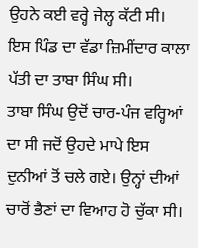ਉਹਨੇ ਕਈ ਵਰ੍ਹੇ ਜੇਲ੍ਹ ਕੱਟੀ ਸੀ।
ਇਸ ਪਿੰਡ ਦਾ ਵੱਡਾ ਜ਼ਿਮੀਂਦਾਰ ਕਾਲਾ ਪੱਤੀ ਦਾ ਤਾਬਾ ਸਿੰਘ ਸੀ।
ਤਾਬਾ ਸਿੰਘ ਉਦੋਂ ਚਾਰ-ਪੰਜ ਵਰ੍ਹਿਆਂ ਦਾ ਸੀ ਜਦੋਂ ਉਹਦੇ ਮਾਪੇ ਇਸ ਦੁਨੀਆਂ ਤੋਂ ਚਲੇ ਗਏ। ਉਨ੍ਹਾਂ ਦੀਆਂ ਚਾਰੋਂ ਭੈਣਾਂ ਦਾ ਵਿਆਹ ਹੋ ਚੁੱਕਾ ਸੀ।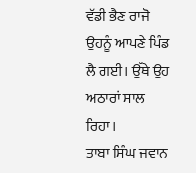ਵੱਡੀ ਭੈਣ ਰਾਜੋ ਉਹਨੂੰ ਆਪਣੇ ਪਿੰਡ ਲੈ ਗਈ। ਉੱਥੇ ਉਹ ਅਠਾਰਾਂ ਸਾਲ ਰਿਹਾ।
ਤਾਬਾ ਸਿੰਘ ਜਵਾਨ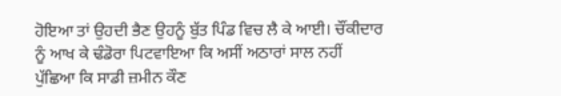ਹੋਇਆ ਤਾਂ ਉਹਦੀ ਭੈਣ ਉਹਨੂੰ ਬੁੱਤ ਪਿੰਡ ਵਿਚ ਲੈ ਕੇ ਆਈ। ਚੌਂਕੀਦਾਰ ਨੂੰ ਆਖ ਕੇ ਢੰਡੋਰਾ ਪਿਟਵਾਇਆ ਕਿ ਅਸੀਂ ਅਠਾਰਾਂ ਸਾਲ ਨਹੀਂ ਪੁੱਛਿਆ ਕਿ ਸਾਡੀ ਜ਼ਮੀਨ ਕੌਣ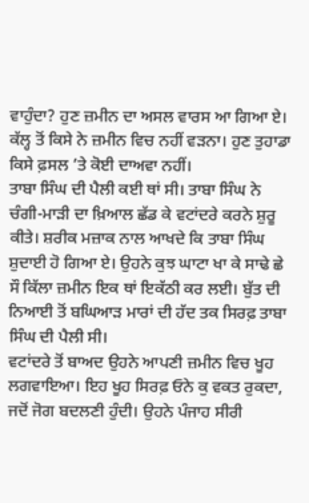ਵਾਹੁੰਦਾ? ਹੁਣ ਜ਼ਮੀਨ ਦਾ ਅਸਲ ਵਾਰਸ ਆ ਗਿਆ ਏ। ਕੱਲ੍ਹ ਤੋਂ ਕਿਸੇ ਨੇ ਜ਼ਮੀਨ ਵਿਚ ਨਹੀਂ ਵੜਨਾ। ਹੁਣ ਤੁਹਾਡਾ ਕਿਸੇ ਫ਼ਸਲ ’ਤੇ ਕੋਈ ਦਾਅਵਾ ਨਹੀਂ।
ਤਾਬਾ ਸਿੰਘ ਦੀ ਪੈਲੀ ਕਈ ਥਾਂ ਸੀ। ਤਾਬਾ ਸਿੰਘ ਨੇ ਚੰਗੀ-ਮਾੜੀ ਦਾ ਖ਼ਿਆਲ ਛੱਡ ਕੇ ਵਟਾਂਦਰੇ ਕਰਨੇ ਸ਼ੁਰੂ ਕੀਤੇ। ਸ਼ਰੀਕ ਮਜ਼ਾਕ ਨਾਲ ਆਖਦੇ ਕਿ ਤਾਬਾ ਸਿੰਘ ਸ਼ੁਦਾਈ ਹੋ ਗਿਆ ਏ। ਉਹਨੇ ਕੁਝ ਘਾਟਾ ਖਾ ਕੇ ਸਾਢੇ ਛੇ ਸੌ ਕਿੱਲਾ ਜ਼ਮੀਨ ਇਕ ਥਾਂ ਇਕੱਠੀ ਕਰ ਲਈ। ਬੁੱਤ ਦੀ ਨਿਆਈ ਤੋਂ ਬਘਿਆੜ ਮਾਰਾਂ ਦੀ ਹੱਦ ਤਕ ਸਿਰਫ਼ ਤਾਬਾ ਸਿੰਘ ਦੀ ਪੈਲੀ ਸੀ।
ਵਟਾਂਦਰੇ ਤੋਂ ਬਾਅਦ ਉਹਨੇ ਆਪਣੀ ਜ਼ਮੀਨ ਵਿਚ ਖੂਹ ਲਗਵਾਇਆ। ਇਹ ਖੂਹ ਸਿਰਫ਼ ਓਨੇ ਕੁ ਵਕਤ ਰੁਕਦਾ, ਜਦੋਂ ਜੋਗ ਬਦਲਣੀ ਹੁੰਦੀ। ਉਹਨੇ ਪੰਜਾਹ ਸੀਰੀ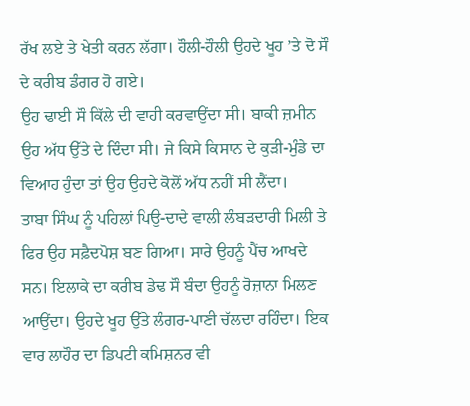ਰੱਖ ਲਏ ਤੇ ਖੇਤੀ ਕਰਨ ਲੱਗਾ। ਹੌਲੀ-ਹੌਲੀ ਉਹਦੇ ਖੂਹ ’ਤੇ ਦੋ ਸੌ ਦੇ ਕਰੀਬ ਡੰਗਰ ਹੋ ਗਏ।
ਉਹ ਢਾਈ ਸੌ ਕਿੱਲੇ ਦੀ ਵਾਹੀ ਕਰਵਾਉਂਦਾ ਸੀ। ਬਾਕੀ ਜ਼ਮੀਨ ਉਹ ਅੱਧ ਉੱਤੇ ਦੇ ਦਿੰਦਾ ਸੀ। ਜੇ ਕਿਸੇ ਕਿਸਾਨ ਦੇ ਕੁੜੀ-ਮੁੰਡੇ ਦਾ ਵਿਆਹ ਹੁੰਦਾ ਤਾਂ ਉਹ ਉਹਦੇ ਕੋਲੋਂ ਅੱਧ ਨਹੀਂ ਸੀ ਲੈਂਦਾ।
ਤਾਬਾ ਸਿੰਘ ਨੂੰ ਪਹਿਲਾਂ ਪਿਉ-ਦਾਦੇ ਵਾਲੀ ਲੰਬੜਦਾਰੀ ਮਿਲੀ ਤੇ ਫਿਰ ਉਹ ਸਫ਼ੈਦਪੋਸ਼ ਬਣ ਗਿਆ। ਸਾਰੇ ਉਹਨੂੰ ਪੈਂਚ ਆਖਦੇ ਸਨ। ਇਲਾਕੇ ਦਾ ਕਰੀਬ ਡੇਢ ਸੌ ਬੰਦਾ ਉਹਨੂੰ ਰੋਜ਼ਾਨਾ ਮਿਲਣ ਆਉਂਦਾ। ਉਹਦੇ ਖੂਹ ਉੱਤੇ ਲੰਗਰ-ਪਾਣੀ ਚੱਲਦਾ ਰਹਿੰਦਾ। ਇਕ ਵਾਰ ਲਾਹੌਰ ਦਾ ਡਿਪਟੀ ਕਮਿਸ਼ਨਰ ਵੀ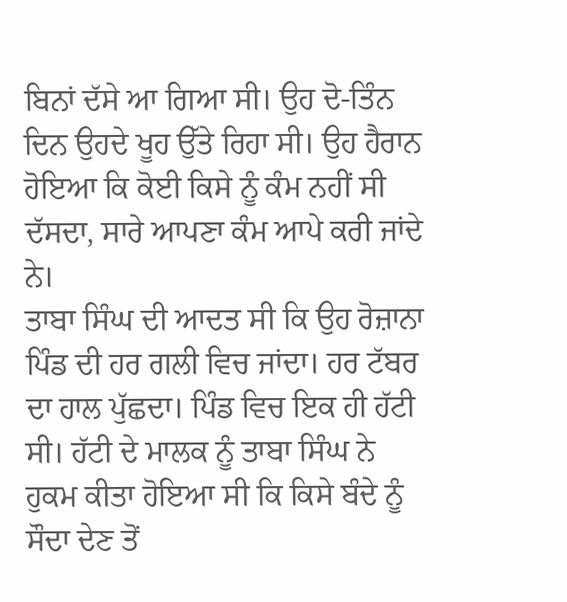ਬਿਨਾਂ ਦੱਸੇ ਆ ਗਿਆ ਸੀ। ਉਹ ਦੋ-ਤਿੰਨ ਦਿਨ ਉਹਦੇ ਖੂਹ ਉੱਤੇ ਰਿਹਾ ਸੀ। ਉਹ ਹੈਰਾਨ ਹੋਇਆ ਕਿ ਕੋਈ ਕਿਸੇ ਨੂੰ ਕੰਮ ਨਹੀਂ ਸੀ ਦੱਸਦਾ, ਸਾਰੇ ਆਪਣਾ ਕੰਮ ਆਪੇ ਕਰੀ ਜਾਂਦੇ ਨੇ।
ਤਾਬਾ ਸਿੰਘ ਦੀ ਆਦਤ ਸੀ ਕਿ ਉਹ ਰੋਜ਼ਾਨਾ ਪਿੰਡ ਦੀ ਹਰ ਗਲੀ ਵਿਚ ਜਾਂਦਾ। ਹਰ ਟੱਬਰ ਦਾ ਹਾਲ ਪੁੱਛਦਾ। ਪਿੰਡ ਵਿਚ ਇਕ ਹੀ ਹੱਟੀ ਸੀ। ਹੱਟੀ ਦੇ ਮਾਲਕ ਨੂੰ ਤਾਬਾ ਸਿੰਘ ਨੇ ਹੁਕਮ ਕੀਤਾ ਹੋਇਆ ਸੀ ਕਿ ਕਿਸੇ ਬੰਦੇ ਨੂੰ ਸੌਦਾ ਦੇਣ ਤੋਂ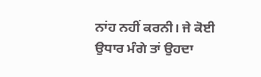ਨਾਂਹ ਨਹੀਂ ਕਰਨੀ। ਜੇ ਕੋਈ ਉਧਾਰ ਮੰਗੇ ਤਾਂ ਉਹਦਾ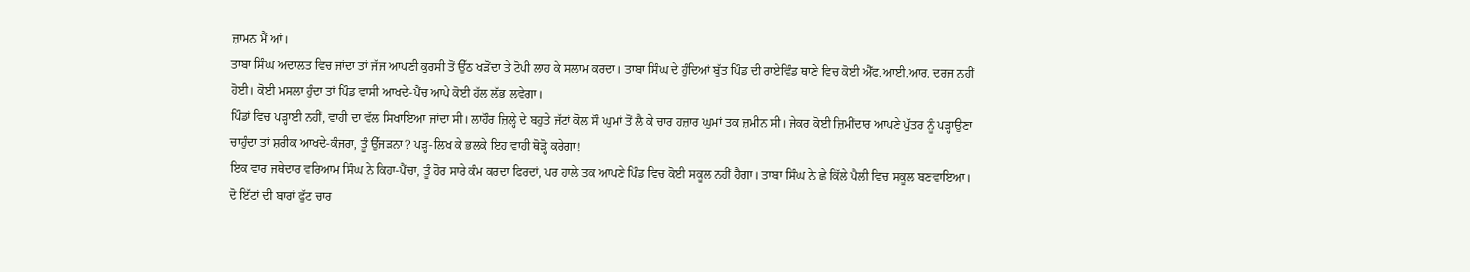ਜ਼ਾਮਨ ਮੈਂ ਆਂ।
ਤਾਬਾ ਸਿੰਘ ਅਦਾਲਤ ਵਿਚ ਜਾਂਦਾ ਤਾਂ ਜੱਜ ਆਪਣੀ ਕੁਰਸੀ ਤੋਂ ਉੱਠ ਖੜੋਂਦਾ ਤੇ ਟੋਪੀ ਲਾਹ ਕੇ ਸਲਾਮ ਕਰਦਾ। ਤਾਬਾ ਸਿੰਘ ਦੇ ਹੁੰਦਿਆਂ ਬੁੱਤ ਪਿੰਡ ਦੀ ਰਾਏਵਿੰਡ ਥਾਣੇ ਵਿਚ ਕੋਈ ਐੱਫ.ਆਈ.ਆਰ. ਦਰਜ ਨਹੀਂ ਹੋਈ। ਕੋਈ ਮਸਲਾ ਹੁੰਦਾ ਤਾਂ ਪਿੰਡ ਵਾਸੀ ਆਖਦੇ-ਪੈਂਚ ਆਪੇ ਕੋਈ ਹੱਲ ਲੱਭ ਲਵੇਗਾ।
ਪਿੰਡਾਂ ਵਿਚ ਪੜ੍ਹਾਈ ਨਹੀਂ, ਵਾਹੀ ਦਾ ਵੱਲ ਸਿਖਾਇਆ ਜਾਂਦਾ ਸੀ। ਲਾਹੌਰ ਜ਼ਿਲ੍ਹੇ ਦੇ ਬਹੁਤੇ ਜੱਟਾਂ ਕੋਲ ਸੌ ਘੁਮਾਂ ਤੋਂ ਲੈ ਕੇ ਚਾਰ ਹਜ਼ਾਰ ਘੁਮਾਂ ਤਕ ਜ਼ਮੀਨ ਸੀ। ਜੇਕਰ ਕੋਈ ਜ਼ਿਮੀਂਦਾਰ ਆਪਣੇ ਪੁੱਤਰ ਨੂੰ ਪੜ੍ਹਾਉਣਾ ਚਾਹੁੰਦਾ ਤਾਂ ਸ਼ਰੀਕ ਆਖਦੇ-ਕੰਜਰਾ, ਤੂੰ ਉੱਜੜਨਾ? ਪੜ੍ਹ-ਲਿਖ ਕੇ ਭਲਕੇ ਇਹ ਵਾਹੀ ਥੋੜ੍ਹੋ ਕਰੇਗਾ!
ਇਕ ਵਾਰ ਜਥੇਦਾਰ ਵਰਿਆਮ ਸਿੰਘ ਨੇ ਕਿਹਾ-ਪੈਂਚਾ, ਤੂੰ ਹੋਰ ਸਾਰੇ ਕੰਮ ਕਰਦਾ ਫਿਰਦਾਂ, ਪਰ ਹਾਲੇ ਤਕ ਆਪਣੇ ਪਿੰਡ ਵਿਚ ਕੋਈ ਸਕੂਲ ਨਹੀਂ ਹੈਗਾ। ਤਾਬਾ ਸਿੰਘ ਨੇ ਛੇ ਕਿੱਲੇ ਪੈਲੀ ਵਿਚ ਸਕੂਲ ਬਣਵਾਇਆ। ਦੋ ਇੱਟਾਂ ਦੀ ਬਾਰਾਂ ਫੁੱਟ ਚਾਰ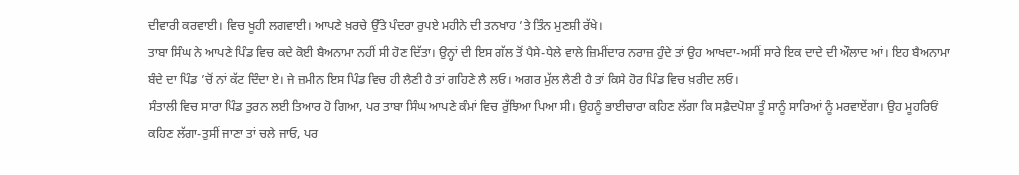ਦੀਵਾਰੀ ਕਰਵਾਈ। ਵਿਚ ਖੂਹੀ ਲਗਵਾਈ। ਆਪਣੇ ਖ਼ਰਚੇ ਉੱਤੇ ਪੰਦਰਾ ਰੁਪਏ ਮਹੀਨੇ ਦੀ ਤਨਖਾਹ ’ਤੇ ਤਿੰਨ ਮੁਣਸ਼ੀ ਰੱਖੇ।
ਤਾਬਾ ਸਿੰਘ ਨੇ ਆਪਣੇ ਪਿੰਡ ਵਿਚ ਕਦੇ ਕੋਈ ਬੈਅਨਾਮਾ ਨਹੀਂ ਸੀ ਹੋਣ ਦਿੱਤਾ। ਉਨ੍ਹਾਂ ਦੀ ਇਸ ਗੱਲ ਤੋਂ ਪੈਸੇ-ਧੇਲੇ ਵਾਲੇ ਜ਼ਿਮੀਂਦਾਰ ਨਰਾਜ਼ ਹੁੰਦੇ ਤਾਂ ਉਹ ਆਖਦਾ-ਅਸੀਂ ਸਾਰੇ ਇਕ ਦਾਦੇ ਦੀ ਔਲਾਦ ਆਂ। ਇਹ ਬੈਅਨਾਮਾ ਬੰਦੇ ਦਾ ਪਿੰਡ ’ਚੋਂ ਨਾਂ ਕੱਟ ਦਿੰਦਾ ਏ। ਜੇ ਜ਼ਮੀਨ ਇਸ ਪਿੰਡ ਵਿਚ ਹੀ ਲੈਣੀ ਹੈ ਤਾਂ ਗਹਿਣੇ ਲੈ ਲਓ। ਅਗਰ ਮੁੱਲ ਲੈਣੀ ਹੈ ਤਾਂ ਕਿਸੇ ਹੋਰ ਪਿੰਡ ਵਿਚ ਖ਼ਰੀਦ ਲਓ।
ਸੰਤਾਲੀ ਵਿਚ ਸਾਰਾ ਪਿੰਡ ਤੁਰਨ ਲਈ ਤਿਆਰ ਹੋ ਗਿਆ, ਪਰ ਤਾਬਾ ਸਿੰਘ ਆਪਣੇ ਕੰਮਾਂ ਵਿਚ ਰੁੱਝਿਆ ਪਿਆ ਸੀ। ਉਹਨੂੰ ਭਾਈਚਾਰਾ ਕਹਿਣ ਲੱਗਾ ਕਿ ਸਫ਼ੈਦਪੋਸ਼ਾ ਤੂੰ ਸਾਨੂੰ ਸਾਰਿਆਂ ਨੂੰ ਮਰਵਾਏਂਗਾ। ਉਹ ਮੂਹਰਿਓਂ ਕਹਿਣ ਲੱਗਾ-ਤੁਸੀਂ ਜਾਣਾ ਤਾਂ ਚਲੇ ਜਾਓ, ਪਰ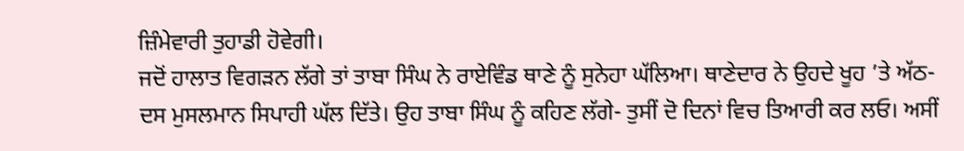ਜ਼ਿੰਮੇਵਾਰੀ ਤੁਹਾਡੀ ਹੋਵੇਗੀ।
ਜਦੋਂ ਹਾਲਾਤ ਵਿਗੜਨ ਲੱਗੇ ਤਾਂ ਤਾਬਾ ਸਿੰਘ ਨੇ ਰਾਏਵਿੰਡ ਥਾਣੇ ਨੂੰ ਸੁਨੇਹਾ ਘੱਲਿਆ। ਥਾਣੇਦਾਰ ਨੇ ਉਹਦੇ ਖੂਹ ’ਤੇ ਅੱਠ-ਦਸ ਮੁਸਲਮਾਨ ਸਿਪਾਹੀ ਘੱਲ ਦਿੱਤੇ। ਉਹ ਤਾਬਾ ਸਿੰਘ ਨੂੰ ਕਹਿਣ ਲੱਗੇ- ਤੁਸੀਂ ਦੋ ਦਿਨਾਂ ਵਿਚ ਤਿਆਰੀ ਕਰ ਲਓ। ਅਸੀਂ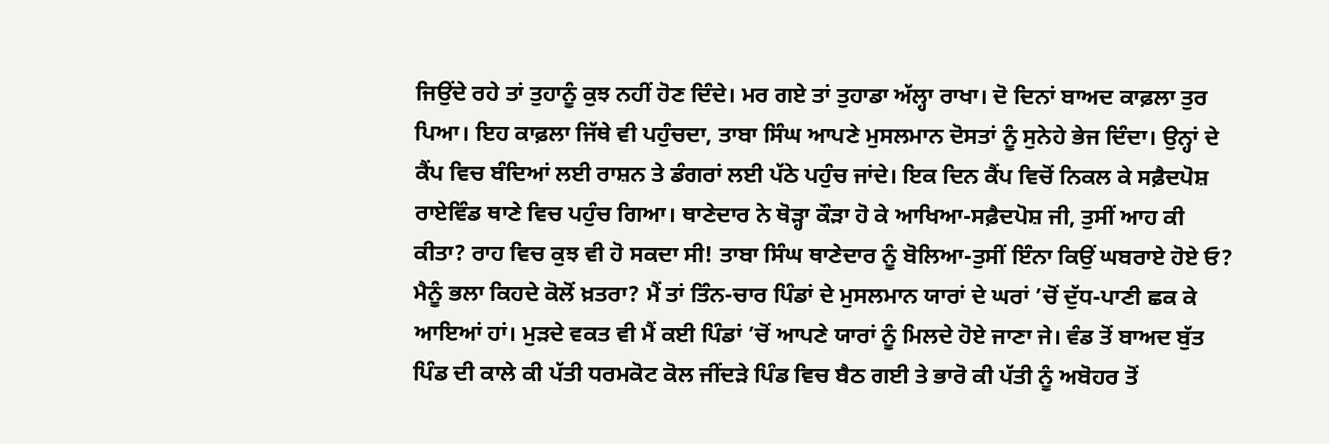ਜਿਉਂਦੇ ਰਹੇ ਤਾਂ ਤੁਹਾਨੂੰ ਕੁਝ ਨਹੀਂ ਹੋਣ ਦਿੰਦੇ। ਮਰ ਗਏ ਤਾਂ ਤੁਹਾਡਾ ਅੱਲ੍ਹਾ ਰਾਖਾ। ਦੋ ਦਿਨਾਂ ਬਾਅਦ ਕਾਫ਼ਲਾ ਤੁਰ ਪਿਆ। ਇਹ ਕਾਫ਼ਲਾ ਜਿੱਥੇ ਵੀ ਪਹੁੰਚਦਾ, ਤਾਬਾ ਸਿੰਘ ਆਪਣੇ ਮੁਸਲਮਾਨ ਦੋਸਤਾਂ ਨੂੰ ਸੁਨੇਹੇ ਭੇਜ ਦਿੰਦਾ। ਉਨ੍ਹਾਂ ਦੇ ਕੈਂਪ ਵਿਚ ਬੰਦਿਆਂ ਲਈ ਰਾਸ਼ਨ ਤੇ ਡੰਗਰਾਂ ਲਈ ਪੱਠੇ ਪਹੁੰਚ ਜਾਂਦੇ। ਇਕ ਦਿਨ ਕੈਂਪ ਵਿਚੋਂ ਨਿਕਲ ਕੇ ਸਫ਼ੈਦਪੋਸ਼ ਰਾਏਵਿੰਡ ਥਾਣੇ ਵਿਚ ਪਹੁੰਚ ਗਿਆ। ਥਾਣੇਦਾਰ ਨੇ ਥੋੜ੍ਹਾ ਕੌੜਾ ਹੋ ਕੇ ਆਖਿਆ-ਸਫ਼ੈਦਪੋਸ਼ ਜੀ, ਤੁਸੀਂ ਆਹ ਕੀ ਕੀਤਾ? ਰਾਹ ਵਿਚ ਕੁਝ ਵੀ ਹੋ ਸਕਦਾ ਸੀ! ਤਾਬਾ ਸਿੰਘ ਥਾਣੇਦਾਰ ਨੂੰ ਬੋਲਿਆ-ਤੁਸੀਂ ਇੰਨਾ ਕਿਉਂ ਘਬਰਾਏ ਹੋਏ ਓ? ਮੈਨੂੰ ਭਲਾ ਕਿਹਦੇ ਕੋਲੋਂ ਖ਼ਤਰਾ? ਮੈਂ ਤਾਂ ਤਿੰਨ-ਚਾਰ ਪਿੰਡਾਂ ਦੇ ਮੁਸਲਮਾਨ ਯਾਰਾਂ ਦੇ ਘਰਾਂ ’ਚੋਂ ਦੁੱਧ-ਪਾਣੀ ਛਕ ਕੇ ਆਇਆਂ ਹਾਂ। ਮੁੜਦੇ ਵਕਤ ਵੀ ਮੈਂ ਕਈ ਪਿੰਡਾਂ ’ਚੋਂ ਆਪਣੇ ਯਾਰਾਂ ਨੂੰ ਮਿਲਦੇ ਹੋਏ ਜਾਣਾ ਜੇ। ਵੰਡ ਤੋਂ ਬਾਅਦ ਬੁੱਤ ਪਿੰਡ ਦੀ ਕਾਲੇ ਕੀ ਪੱਤੀ ਧਰਮਕੋਟ ਕੋਲ ਜੀਂਦੜੇ ਪਿੰਡ ਵਿਚ ਬੈਠ ਗਈ ਤੇ ਭਾਰੋ ਕੀ ਪੱਤੀ ਨੂੰ ਅਬੋਹਰ ਤੋਂ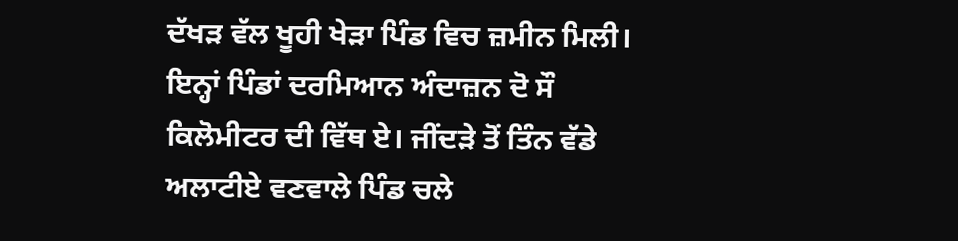ਦੱਖੜ ਵੱਲ ਖੂਹੀ ਖੇੜਾ ਪਿੰਡ ਵਿਚ ਜ਼ਮੀਨ ਮਿਲੀ। ਇਨ੍ਹਾਂ ਪਿੰਡਾਂ ਦਰਮਿਆਨ ਅੰਦਾਜ਼ਨ ਦੋ ਸੌ ਕਿਲੋਮੀਟਰ ਦੀ ਵਿੱਥ ਏ। ਜੀਂਦੜੇ ਤੋਂ ਤਿੰਨ ਵੱਡੇ ਅਲਾਟੀਏ ਵਣਵਾਲੇ ਪਿੰਡ ਚਲੇ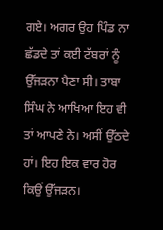ਗਏ। ਅਗਰ ਉਹ ਪਿੰਡ ਨਾ ਛੱਡਦੇ ਤਾਂ ਕਈ ਟੱਬਰਾਂ ਨੂੰ ਉੱਜੜਨਾ ਪੈਣਾ ਸੀ। ਤਾਬਾ ਸਿੰਘ ਨੇ ਆਖਿਆ ਇਹ ਵੀ ਤਾਂ ਆਪਣੇ ਨੇ। ਅਸੀਂ ਉੱਠਦੇ ਹਾਂ। ਇਹ ਇਕ ਵਾਰ ਹੋਰ ਕਿਉਂ ਉੱਜੜਨ।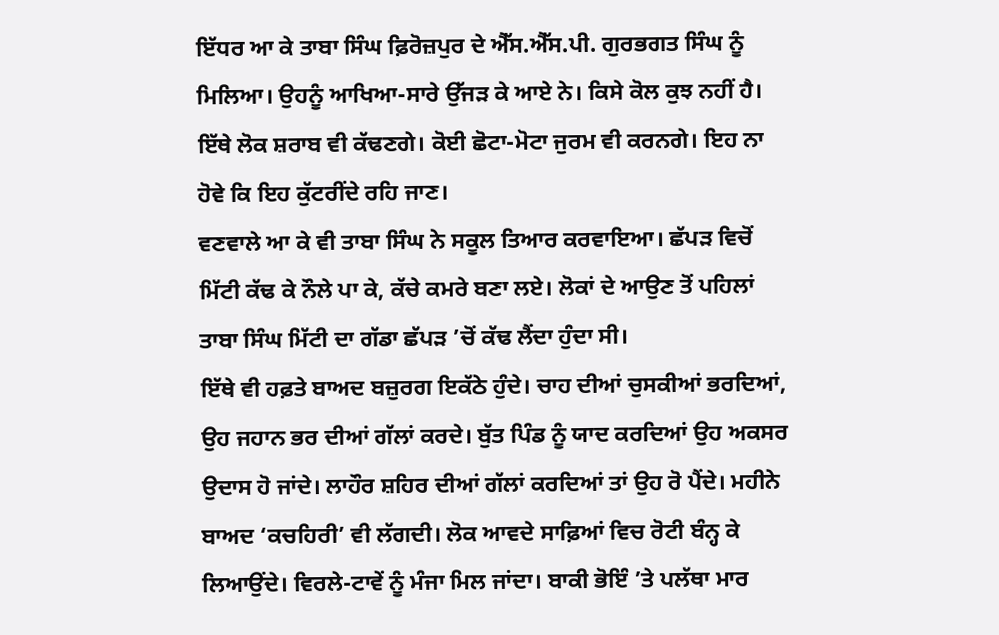ਇੱਧਰ ਆ ਕੇ ਤਾਬਾ ਸਿੰਘ ਫ਼ਿਰੋਜ਼ਪੁਰ ਦੇ ਐੱਸ.ਐੱਸ.ਪੀ. ਗੁਰਭਗਤ ਸਿੰਘ ਨੂੰ ਮਿਲਿਆ। ਉਹਨੂੰ ਆਖਿਆ-ਸਾਰੇ ਉੱਜੜ ਕੇ ਆਏ ਨੇ। ਕਿਸੇ ਕੋਲ ਕੁਝ ਨਹੀਂ ਹੈ। ਇੱਥੇ ਲੋਕ ਸ਼ਰਾਬ ਵੀ ਕੱਢਣਗੇ। ਕੋਈ ਛੋਟਾ-ਮੋਟਾ ਜੁਰਮ ਵੀ ਕਰਨਗੇ। ਇਹ ਨਾ ਹੋਵੇ ਕਿ ਇਹ ਕੁੱਟਰੀਂਦੇ ਰਹਿ ਜਾਣ।
ਵਣਵਾਲੇ ਆ ਕੇ ਵੀ ਤਾਬਾ ਸਿੰਘ ਨੇ ਸਕੂਲ ਤਿਆਰ ਕਰਵਾਇਆ। ਛੱਪੜ ਵਿਚੋਂ ਮਿੱਟੀ ਕੱਢ ਕੇ ਨੌਲੇ ਪਾ ਕੇ, ਕੱਚੇ ਕਮਰੇ ਬਣਾ ਲਏ। ਲੋਕਾਂ ਦੇ ਆਉਣ ਤੋਂ ਪਹਿਲਾਂ ਤਾਬਾ ਸਿੰਘ ਮਿੱਟੀ ਦਾ ਗੱਡਾ ਛੱਪੜ ’ਚੋਂ ਕੱਢ ਲੈਂਦਾ ਹੁੰਦਾ ਸੀ।
ਇੱਥੇ ਵੀ ਹਫ਼ਤੇ ਬਾਅਦ ਬਜ਼ੁਰਗ ਇਕੱਠੇ ਹੁੰਦੇ। ਚਾਹ ਦੀਆਂ ਚੁਸਕੀਆਂ ਭਰਦਿਆਂ, ਉਹ ਜਹਾਨ ਭਰ ਦੀਆਂ ਗੱਲਾਂ ਕਰਦੇ। ਬੁੱਤ ਪਿੰਡ ਨੂੰ ਯਾਦ ਕਰਦਿਆਂ ਉਹ ਅਕਸਰ ਉਦਾਸ ਹੋ ਜਾਂਦੇ। ਲਾਹੌਰ ਸ਼ਹਿਰ ਦੀਆਂ ਗੱਲਾਂ ਕਰਦਿਆਂ ਤਾਂ ਉਹ ਰੋ ਪੈਂਦੇ। ਮਹੀਨੇ ਬਾਅਦ ‘ਕਚਹਿਰੀ’ ਵੀ ਲੱਗਦੀ। ਲੋਕ ਆਵਦੇ ਸਾਫ਼ਿਆਂ ਵਿਚ ਰੋਟੀ ਬੰਨ੍ਹ ਕੇ ਲਿਆਉਂਦੇ। ਵਿਰਲੇ-ਟਾਵੇਂ ਨੂੰ ਮੰਜਾ ਮਿਲ ਜਾਂਦਾ। ਬਾਕੀ ਭੋਇੰ ’ਤੇ ਪਲੱਥਾ ਮਾਰ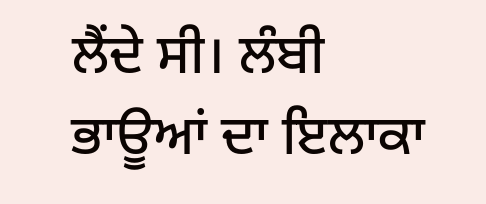ਲੈਂਦੇ ਸੀ। ਲੰਬੀ ਭਾਊਆਂ ਦਾ ਇਲਾਕਾ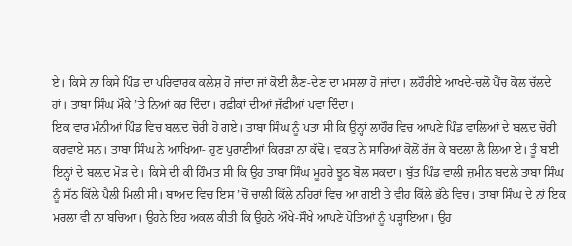ਏ। ਕਿਸੇ ਨਾ ਕਿਸੇ ਪਿੰਡ ਦਾ ਪਰਿਵਾਰਕ ਕਲੇਸ਼ ਹੋ ਜਾਂਦਾ ਜਾਂ ਕੋਈ ਲੈਣ-ਦੇਣ ਦਾ ਮਸਲਾ ਹੋ ਜਾਂਦਾ। ਲਹੌਰੀਏ ਆਖਦੇ-ਚਲੋ ਪੈਂਚ ਕੋਲ ਚੱਲਦੇ ਹਾਂ। ਤਾਬਾ ਸਿੰਘ ਮੌਕੇ ’ਤੇ ਨਿਆਂ ਕਰ ਦਿੰਦਾ। ਰਫ਼ੀਕਾਂ ਦੀਆਂ ਜੱਫੀਆਂ ਪਵਾ ਦਿੰਦਾ।
ਇਕ ਵਾਰ ਮੰਨੀਆਂ ਪਿੰਡ ਵਿਚ ਬਲ਼ਦ ਚੋਰੀ ਹੋ ਗਏ। ਤਾਬਾ ਸਿੰਘ ਨੂੰ ਪਤਾ ਸੀ ਕਿ ਉਨ੍ਹਾਂ ਲਾਹੌਰ ਵਿਚ ਆਪਣੇ ਪਿੰਡ ਵਾਲਿਆਂ ਦੇ ਬਲ਼ਦ ਚੋਰੀ ਕਰਵਾਏ ਸਨ। ਤਾਬਾ ਸਿੰਘ ਨੇ ਆਖਿਆ- ਹੁਣ ਪੁਰਾਣੀਆਂ ਕਿਰੜਾ ਨਾ ਕੱਢੋ। ਵਕਤ ਨੇ ਸਾਰਿਆਂ ਕੋਲੋਂ ਰੱਜ ਕੇ ਬਦਲਾ ਲੈ ਲਿਆ ਏ। ਤੂੰ ਬਈ ਇਨ੍ਹਾਂ ਦੇ ਬਲ਼ਦ ਮੋੜ ਦੇ। ਕਿਸੇ ਦੀ ਕੀ ਹਿੰਮਤ ਸੀ ਕਿ ਉਹ ਤਾਬਾ ਸਿੰਘ ਮੂਹਰੇ ਝੂਠ ਬੋਲ ਸਕਦਾ। ਬੁੱਤ ਪਿੰਡ ਵਾਲੀ ਜ਼ਮੀਨ ਬਦਲੇ ਤਾਬਾ ਸਿੰਘ ਨੂੰ ਸੱਠ ਕਿੱਲੇ ਪੈਲੀ ਮਿਲੀ ਸੀ। ਬਾਅਦ ਵਿਚ ਇਸ ’ਚੋਂ ਚਾਲੀ ਕਿੱਲੇ ਨਹਿਰਾਂ ਵਿਚ ਆ ਗਈ ਤੇ ਵੀਹ ਕਿੱਲੇ ਭੱਠੇ ਵਿਚ। ਤਾਬਾ ਸਿੰਘ ਦੇ ਨਾਂ ਇਕ ਮਰਲਾ ਵੀ ਨਾ ਬਚਿਆ। ਉਹਨੇ ਇਹ ਅਕਲ ਕੀਤੀ ਕਿ ਉਹਨੇ ਔਖੇ-ਸੌਖੇ ਆਪਣੇ ਪੋਤਿਆਂ ਨੂੰ ਪੜ੍ਹਾਇਆ। ਉਹ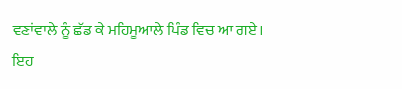ਵਣਾਂਵਾਲੇ ਨੂੰ ਛੱਡ ਕੇ ਮਹਿਮੂਆਲੇ ਪਿੰਡ ਵਿਚ ਆ ਗਏ।
ਇਹ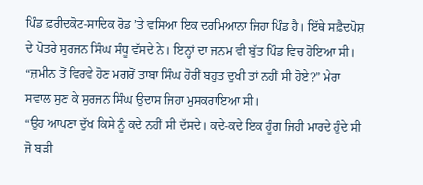ਪਿੰਡ ਫ਼ਰੀਦਕੋਟ-ਸਾਦਿਕ ਰੋਡ ’ਤੇ ਵਸਿਆ ਇਕ ਦਰਮਿਆਨਾ ਜਿਹਾ ਪਿੰਡ ਹੈ। ਇੱਥੇ ਸਫ਼ੈਦਪੋਸ਼ ਦੇ ਪੋਤਰੇ ਸੁਰਜਨ ਸਿੰਘ ਸੰਧੂ ਵੱਸਦੇ ਨੇ। ਇਨ੍ਹਾਂ ਦਾ ਜਨਮ ਵੀ ਬੁੱਤ ਪਿੰਡ ਵਿਚ ਹੋਇਆ ਸੀ।
“ਜ਼ਮੀਨ ਤੋਂ ਵਿਰਵੇ ਹੋਣ ਮਗਰੋਂ ਤਾਬਾ ਸਿੰਘ ਹੋਰੀਂ ਬਹੁਤ ਦੁਖੀ ਤਾਂ ਨਹੀਂ ਸੀ ਹੋਏ?” ਮੇਰਾ ਸਵਾਲ ਸੁਣ ਕੇ ਸੁਰਜਨ ਸਿੰਘ ਉਦਾਸ ਜਿਹਾ ਮੁਸਕਰਾਇਆ ਸੀ।
“ਉਹ ਆਪਣਾ ਦੁੱਖ ਕਿਸੇ ਨੂੰ ਕਦੇ ਨਹੀਂ ਸੀ ਦੱਸਦੇ। ਕਦੇ-ਕਦੇ ਇਕ ਹੂੰਗ ਜਿਹੀ ਮਾਰਦੇ ਹੁੰਦੇ ਸੀ ਜੋ ਬੜੀ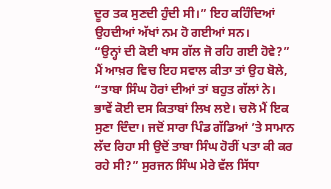ਦੂਰ ਤਕ ਸੁਣਦੀ ਹੁੰਦੀ ਸੀ।” ਇਹ ਕਹਿੰਦਿਆਂ ਉਹਦੀਆਂ ਅੱਖਾਂ ਨਮ ਹੋ ਗਈਆਂ ਸਨ।
“ਉਨ੍ਹਾਂ ਦੀ ਕੋਈ ਖਾਸ ਗੱਲ ਜੋ ਰਹਿ ਗਈ ਹੋਵੇ?” ਮੈਂ ਆਖ਼ਰ ਵਿਚ ਇਹ ਸਵਾਲ ਕੀਤਾ ਤਾਂ ਉਹ ਬੋਲੇ, “ਤਾਬਾ ਸਿੰਘ ਹੋਰਾਂ ਦੀਆਂ ਤਾਂ ਬਹੁਤ ਗੱਲਾਂ ਨੇ। ਭਾਵੇਂ ਕੋਈ ਦਸ ਕਿਤਾਬਾਂ ਲਿਖ ਲਏ। ਚਲੋ ਮੈਂ ਇਕ ਸੁਣਾ ਦਿੰਦਾ। ਜਦੋਂ ਸਾਰਾ ਪਿੰਡ ਗੱਡਿਆਂ ’ਤੇ ਸਾਮਾਨ ਲੱਦ ਰਿਹਾ ਸੀ ਉਦੋਂ ਤਾਬਾ ਸਿੰਘ ਹੋਰੀਂ ਪਤਾ ਕੀ ਕਰ ਰਹੇ ਸੀ?” ਸੁਰਜਨ ਸਿੰਘ ਮੇਰੇ ਵੱਲ ਸਿੱਧਾ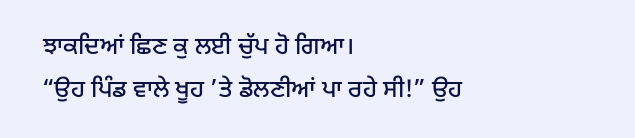ਝਾਕਦਿਆਂ ਛਿਣ ਕੁ ਲਈ ਚੁੱਪ ਹੋ ਗਿਆ।
“ਉਹ ਪਿੰਡ ਵਾਲੇ ਖੂਹ ’ਤੇ ਡੋਲਣੀਆਂ ਪਾ ਰਹੇ ਸੀ!” ਉਹ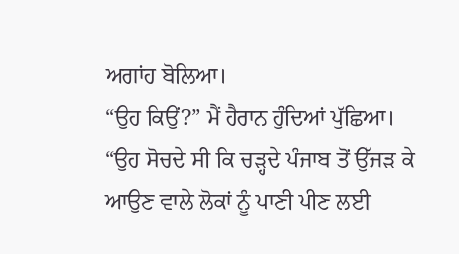ਅਗਾਂਹ ਬੋਲਿਆ।
“ਉਹ ਕਿਉਂ?” ਮੈਂ ਹੈਰਾਨ ਹੁੰਦਿਆਂ ਪੁੱਛਿਆ।
“ਉਹ ਸੋਚਦੇ ਸੀ ਕਿ ਚੜ੍ਹਦੇ ਪੰਜਾਬ ਤੋਂ ਉੱਜੜ ਕੇ ਆਉਣ ਵਾਲੇ ਲੋਕਾਂ ਨੂੰ ਪਾਣੀ ਪੀਣ ਲਈ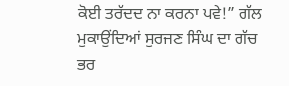ਕੋਈ ਤਰੱਦਦ ਨਾ ਕਰਨਾ ਪਵੇ!” ਗੱਲ ਮੁਕਾਉਂਦਿਆਂ ਸੁਰਜਣ ਸਿੰਘ ਦਾ ਗੱਚ ਭਰ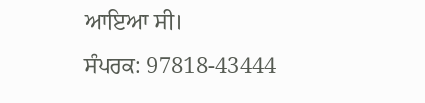ਆਇਆ ਸੀ।
ਸੰਪਰਕ: 97818-43444